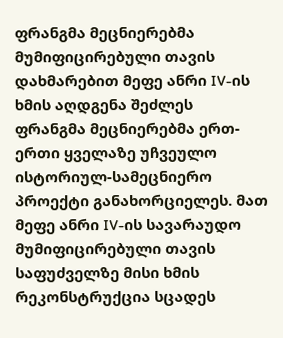ფრანგმა მეცნიერებმა მუმიფიცირებული თავის დახმარებით მეფე ანრი IV-ის ხმის აღდგენა შეძლეს
ფრანგმა მეცნიერებმა ერთ-ერთი ყველაზე უჩვეულო ისტორიულ-სამეცნიერო პროექტი განახორციელეს. მათ მეფე ანრი IV-ის სავარაუდო მუმიფიცირებული თავის საფუძველზე მისი ხმის რეკონსტრუქცია სცადეს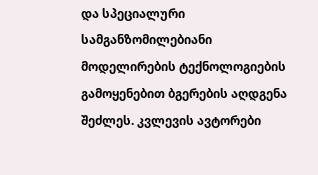და სპეციალური სამგანზომილებიანი მოდელირების ტექნოლოგიების გამოყენებით ბგერების აღდგენა შეძლეს. კვლევის ავტორები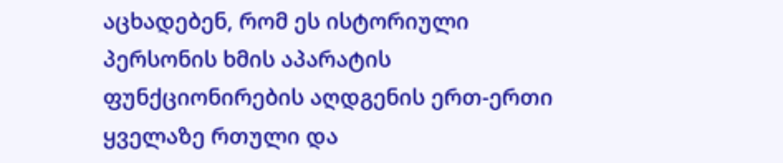აცხადებენ, რომ ეს ისტორიული პერსონის ხმის აპარატის ფუნქციონირების აღდგენის ერთ-ერთი ყველაზე რთული და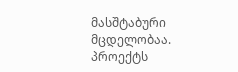მასშტაბური მცდელობაა.
პროექტს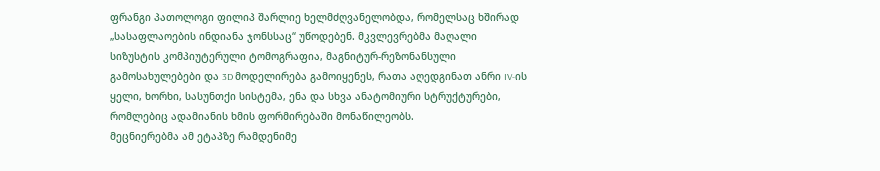ფრანგი პათოლოგი ფილიპ შარლიე ხელმძღვანელობდა, რომელსაც ხშირად „სასაფლაოების ინდიანა ჯონსსაც“ უწოდებენ. მკვლევრებმა მაღალი სიზუსტის კომპიუტერული ტომოგრაფია, მაგნიტურ-რეზონანსული გამოსახულებები და 3D მოდელირება გამოიყენეს, რათა აღედგინათ ანრი IV-ის ყელი, ხორხი, სასუნთქი სისტემა, ენა და სხვა ანატომიური სტრუქტურები, რომლებიც ადამიანის ხმის ფორმირებაში მონაწილეობს.
მეცნიერებმა ამ ეტაპზე რამდენიმე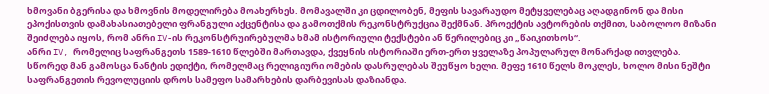ხმოვანი ბგერისა და ხმოვნის მოდელირება მოახერხეს. მომავალში კი ცდილობენ, მეფის სავარაუდო მეტყველებაც აღადგინონ და მისი ეპოქისთვის დამახასიათებელი ფრანგული აქცენტისა და გამოთქმის რეკონსტრუქცია შექმნან. პროექტის ავტორების თქმით, საბოლოო მიზანი შეიძლება იყოს, რომ ანრი IV-ის რეკონსტრუირებულმა ხმამ ისტორიული ტექსტები ან წერილებიც კი „წაიკითხოს“.
ანრი IV, რომელიც საფრანგეთს 1589-1610 წლებში მართავდა, ქვეყნის ისტორიაში ერთ-ერთ ყველაზე პოპულარულ მონარქად ითვლება. სწორედ მან გამოსცა ნანტის ედიქტი, რომელმაც რელიგიური ომების დასრულებას შეუწყო ხელი. მეფე 1610 წელს მოკლეს, ხოლო მისი ნეშტი საფრანგეთის რევოლუციის დროს სამეფო სამარხების დარბევისას დაზიანდა.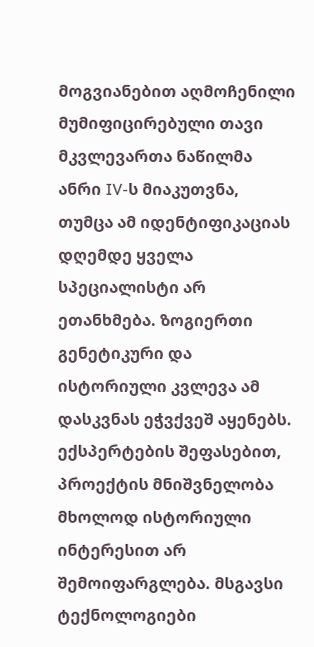მოგვიანებით აღმოჩენილი მუმიფიცირებული თავი მკვლევართა ნაწილმა ანრი IV-ს მიაკუთვნა, თუმცა ამ იდენტიფიკაციას დღემდე ყველა სპეციალისტი არ ეთანხმება. ზოგიერთი გენეტიკური და ისტორიული კვლევა ამ დასკვნას ეჭვქვეშ აყენებს.
ექსპერტების შეფასებით, პროექტის მნიშვნელობა მხოლოდ ისტორიული ინტერესით არ შემოიფარგლება. მსგავსი ტექნოლოგიები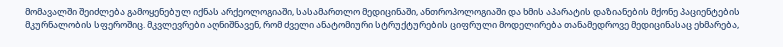მომავალში შეიძლება გამოყენებულ იქნას არქეოლოგიაში, სასამართლო მედიცინაში, ანთროპოლოგიაში და ხმის აპარატის დაზიანების მქონე პაციენტების მკურნალობის სფეროშიც. მკვლევრები აღნიშნავენ, რომ ძველი ანატომიური სტრუქტურების ციფრული მოდელირება თანამედროვე მედიცინასაც ეხმარება,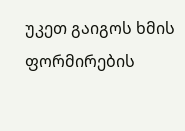უკეთ გაიგოს ხმის ფორმირების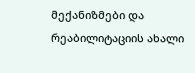მექანიზმები და რეაბილიტაციის ახალი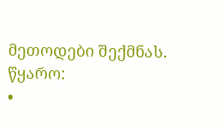მეთოდები შექმნას.
წყარო:
•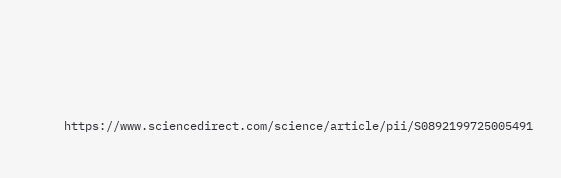https://www.sciencedirect.com/science/article/pii/S0892199725005491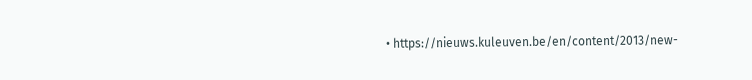• https://nieuws.kuleuven.be/en/content/2013/new-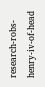research-robs-henry-iv-of-head